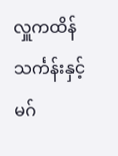လှူကထိန်သင်္ကန်းနှင့် မဂ်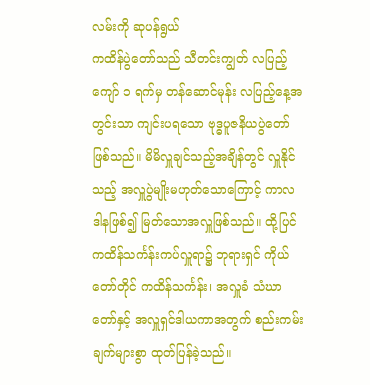လမ်းကို ဆုပန်ရွယ်
ကထိန်ပွဲတော်သည် သီတင်းကျွတ် လပြည့်ကျော် ၁ ရက်မှ တန်ဆောင်မုန်း လပြည့်နေ့အတွင်းသာ ကျင်းပရသော ဗုဒ္ဓပူဇနိယပွဲတော်ဖြစ်သည်။ မိမိလှူချင်သည့်အချိန်တွင် လှူနိုင်သည့် အလှူပွဲမျိုးမဟုတ်သောကြောင့် ကာလဒါနဖြစ်၍ မြတ်သောအလှူဖြစ်သည်။ ထို့ပြင် ကထိန်သင်္ကန်းကပ်လှူရာ၌ ဘုရားရှင် ကိုယ်တော်တိုင် ကထိန်သင်္ကန်း၊ အလှူခံ သံဃာတော်နှင့် အလှူရှင်ဒါယကာအတွက် စည်းကမ်းချက်များစွာ ထုတ်ပြန်ခဲ့သည်။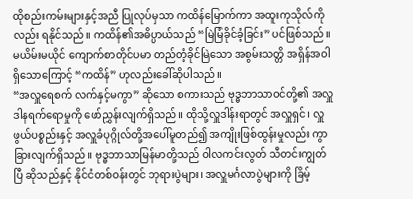ထိုစည်းကမ်းများနှင့်အညီ ပြုလုပ်မှသာ ကထိန်မြောက်ကာ အထူးကုသိုလ်ကိုလည်း ရနိုင်သည်။ ကထိန်၏အဓိပ္ပာယ်သည် “မြဲမြံခိုင်ခံ့ခြင်း” ပင်ဖြစ်သည်။ မယိမ်းမယိုင် ကျောက်စာတိုင်ပမာ တည်တံ့ခိုင်မြဲသော အစွမ်းသတ္တိ အရှိန်အဝါရှိသောကြောင့် “ကထိန်” ဟုလည်းခေါ်ဆိုပါသည်။
“အလှူရေစက် လက်နှင့်မကွာ” ဆိုသော စကားသည် ဗုဒ္ဓဘာသာဝင်တို့၏ အလှူဒါနရက်ရောမှုကို ဖော်ညွှန်းလျက်ရှိသည်။ ထိုသို့လှူဒါန်းရာတွင် အလှူရှင်၊ လှူဖွယ်ပစ္စည်းနှင့် အလှူခံပုဂ္ဂိုလ်တို့အပေါ်မူတည်၍ အကျိုးဖြစ်ထွန်းမှုလည်း ကွာခြားလျက်ရှိသည်။ ဗုဒ္ဓဘာသာမြန်မာတို့သည် ဝါလကင်းလွတ် သီတင်းကျွတ်ပြီ ဆိုသည်နှင့် နိုင်ငံတစ်ဝန်းတွင် ဘုရားပွဲများ၊ အလှူမင်္ဂလာပွဲများကို ခြိမ့်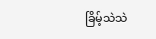ခြိမ့်သဲသဲ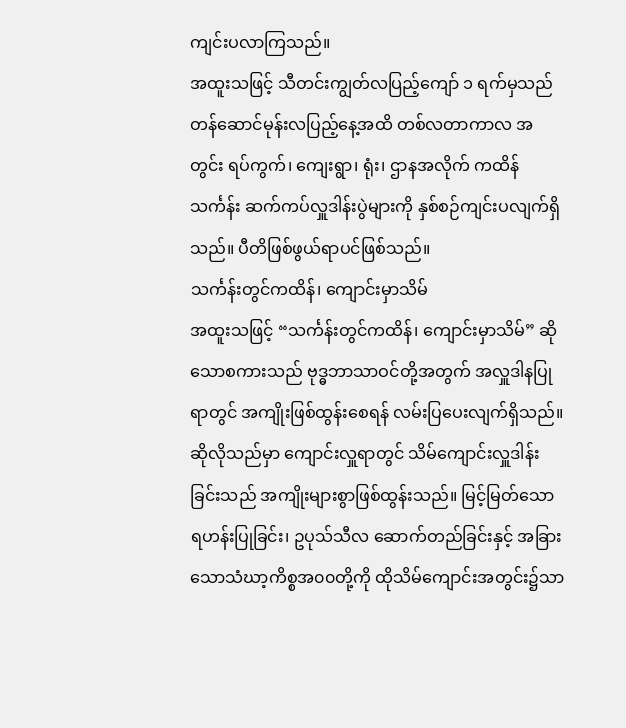ကျင်းပလာကြသည်။
အထူးသဖြင့် သီတင်းကျွတ်လပြည့်ကျော် ၁ ရက်မှသည် တန်ဆောင်မုန်းလပြည့်နေ့အထိ တစ်လတာကာလ အတွင်း ရပ်ကွက်၊ ကျေးရွာ၊ ရုံး၊ ဌာနအလိုက် ကထိန်သင်္ကန်း ဆက်ကပ်လှူဒါန်းပွဲများကို နှစ်စဉ်ကျင်းပလျက်ရှိသည်။ ပီတိဖြစ်ဖွယ်ရာပင်ဖြစ်သည်။
သင်္ကန်းတွင်ကထိန်၊ ကျောင်းမှာသိမ်
အထူးသဖြင့် “သင်္ကန်းတွင်ကထိန်၊ ကျောင်းမှာသိမ်” ဆိုသောစကားသည် ဗုဒ္ဓဘာသာဝင်တို့အတွက် အလှူဒါနပြုရာတွင် အကျိုးဖြစ်ထွန်းစေရန် လမ်းပြပေးလျက်ရှိသည်။ ဆိုလိုသည်မှာ ကျောင်းလှူရာတွင် သိမ်ကျောင်းလှူဒါန်းခြင်းသည် အကျိုးများစွာဖြစ်ထွန်းသည်။ မြင့်မြတ်သော ရဟန်းပြုခြင်း၊ ဥပုသ်သီလ ဆောက်တည်ခြင်းနှင့် အခြားသောသံဃာ့ကိစ္စအ၀၀တို့ကို ထိုသိမ်ကျောင်းအတွင်း၌သာ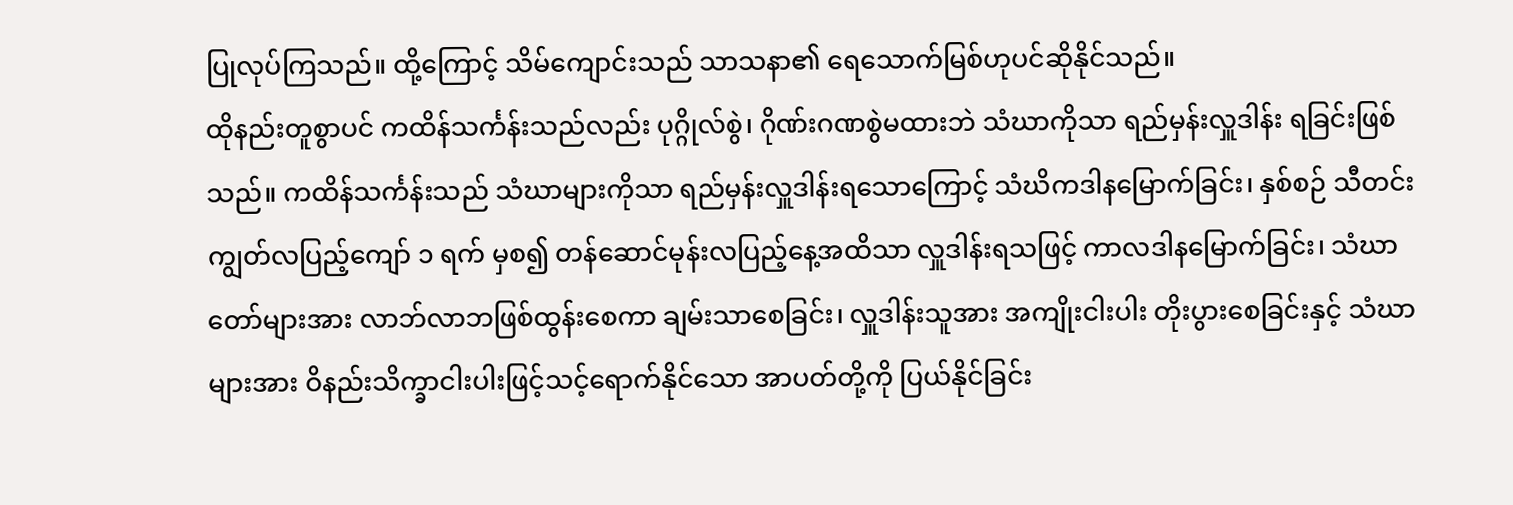ပြုလုပ်ကြသည်။ ထို့ကြောင့် သိမ်ကျောင်းသည် သာသနာ၏ ရေသောက်မြစ်ဟုပင်ဆိုနိုင်သည်။
ထိုနည်းတူစွာပင် ကထိန်သင်္ကန်းသည်လည်း ပုဂ္ဂိုလ်စွဲ၊ ဂိုဏ်းဂဏစွဲမထားဘဲ သံဃာကိုသာ ရည်မှန်းလှူဒါန်း ရခြင်းဖြစ်သည်။ ကထိန်သင်္ကန်းသည် သံဃာများကိုသာ ရည်မှန်းလှူဒါန်းရသောကြောင့် သံဃိကဒါနမြောက်ခြင်း၊ နှစ်စဉ် သီတင်းကျွတ်လပြည့်ကျော် ၁ ရက် မှစ၍ တန်ဆောင်မုန်းလပြည့်နေ့အထိသာ လှူဒါန်းရသဖြင့် ကာလဒါနမြောက်ခြင်း၊ သံဃာတော်များအား လာဘ်လာဘဖြစ်ထွန်းစေကာ ချမ်းသာစေခြင်း၊ လှူဒါန်းသူအား အကျိုးငါးပါး တိုးပွားစေခြင်းနှင့် သံဃာများအား ဝိနည်းသိက္ခာငါးပါးဖြင့်သင့်ရောက်နိုင်သော အာပတ်တို့ကို ပြယ်နိုင်ခြင်း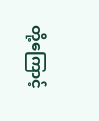တို့ကြောင့်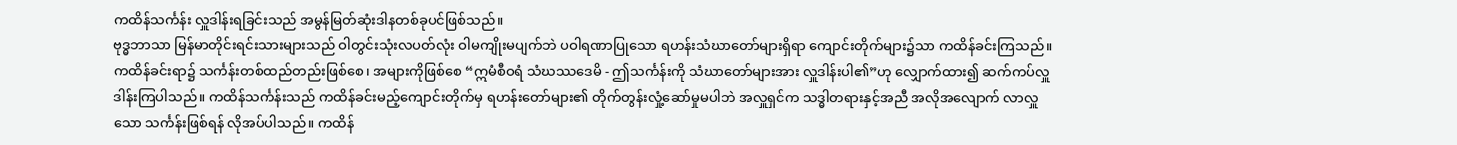ကထိန်သင်္ကန်း လှူဒါန်းရခြင်းသည် အမွန်မြတ်ဆုံးဒါနတစ်ခုပင်ဖြစ်သည်။
ဗုဒ္ဓဘာသာ မြန်မာတိုင်းရင်းသားများသည် ဝါတွင်းသုံးလပတ်လုံး ဝါမကျိုးမပျက်ဘဲ ပဝါရဏာပြုသော ရဟန်းသံဃာတော်များရှိရာ ကျောင်းတိုက်များ၌သာ ကထိန်ခင်းကြသည်။ ကထိန်ခင်းရာ၌ သင်္ကန်းတစ်ထည်တည်းဖြစ်စေ၊ အများကိုဖြစ်စေ “ဣမံစီဝရံ သံဃဿဒေမိ - ဤသင်္ကန်းကို သံဃာတော်များအား လှူဒါန်းပါ၏”ဟု လျှောက်ထား၍ ဆက်ကပ်လှူဒါန်းကြပါသည်။ ကထိန်သင်္ကန်းသည် ကထိန်ခင်းမည့်ကျောင်းတိုက်မှ ရဟန်းတော်များ၏ တိုက်တွန်းလှုံ့ဆော်မှုမပါဘဲ အလှူရှင်က သဒ္ဓါတရားနှင့်အညီ အလိုအလျောက် လာလှူသော သင်္ကန်းဖြစ်ရန် လိုအပ်ပါသည်။ ကထိန်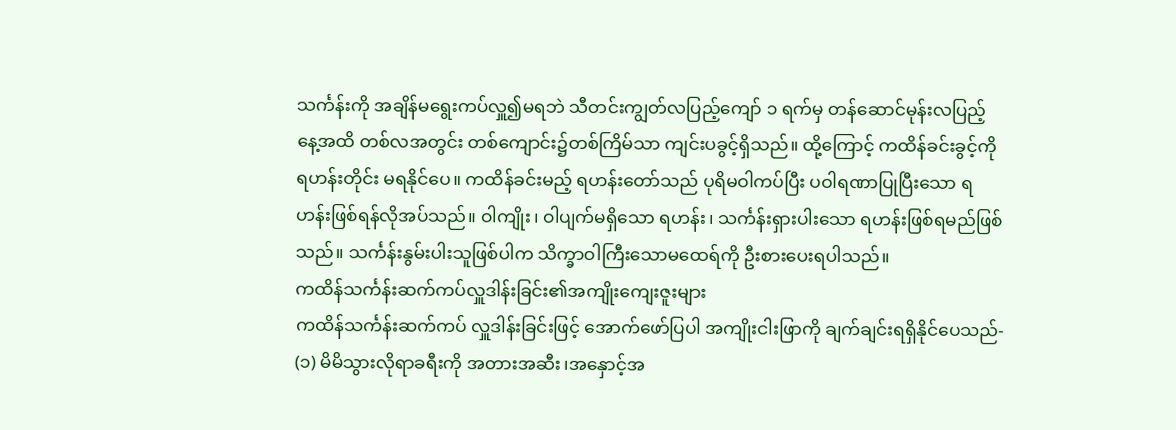သင်္ကန်းကို အချိန်မရွေးကပ်လှူ၍မရဘဲ သီတင်းကျွတ်လပြည့်ကျော် ၁ ရက်မှ တန်ဆောင်မုန်းလပြည့်နေ့အထိ တစ်လအတွင်း တစ်ကျောင်း၌တစ်ကြိမ်သာ ကျင်းပခွင့်ရှိသည်။ ထို့ကြောင့် ကထိန်ခင်းခွင့်ကို ရဟန်းတိုင်း မရနိုင်ပေ။ ကထိန်ခင်းမည့် ရဟန်းတော်သည် ပုရိမဝါကပ်ပြီး ပဝါရဏာပြုပြီးသော ရဟန်းဖြစ်ရန်လိုအပ်သည်။ ဝါကျိုး၊ ဝါပျက်မရှိသော ရဟန်း၊ သင်္ကန်းရှားပါးသော ရဟန်းဖြစ်ရမည်ဖြစ်သည်။ သင်္ကန်းနွမ်းပါးသူဖြစ်ပါက သိက္ခာဝါကြီးသောမထေရ်ကို ဦးစားပေးရပါသည်။
ကထိန်သင်္ကန်းဆက်ကပ်လှူဒါန်းခြင်း၏အကျိုးကျေးဇူးများ
ကထိန်သင်္ကန်းဆက်ကပ် လှူဒါန်းခြင်းဖြင့် အောက်ဖော်ပြပါ အကျိုးငါးဖြာကို ချက်ချင်းရရှိနိုင်ပေသည်-
(၁) မိမိသွားလိုရာခရီးကို အတားအဆီး၊အနှောင့်အ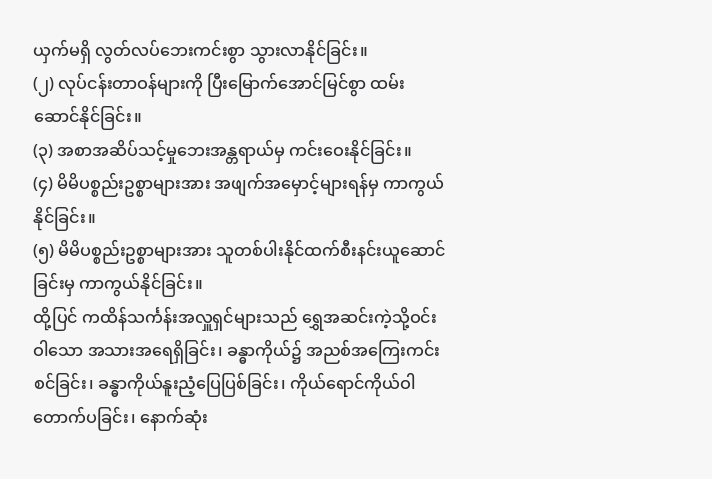ယှက်မရှိ လွတ်လပ်ဘေးကင်းစွာ သွားလာနိုင်ခြင်း။
(၂) လုပ်ငန်းတာဝန်များကို ပြီးမြောက်အောင်မြင်စွာ ထမ်းဆောင်နိုင်ခြင်း။
(၃) အစာအဆိပ်သင့်မှုဘေးအန္တရာယ်မှ ကင်းဝေးနိုင်ခြင်း။
(၄) မိမိပစ္စည်းဥစ္စာများအား အဖျက်အမှောင့်များရန်မှ ကာကွယ်နိုင်ခြင်း။
(၅) မိမိပစ္စည်းဥစ္စာများအား သူတစ်ပါးနိုင်ထက်စီးနင်းယူဆောင်ခြင်းမှ ကာကွယ်နိုင်ခြင်း။
ထို့ပြင် ကထိန်သင်္ကန်းအလှူရှင်များသည် ရွှေအဆင်းကဲ့သို့ဝင်းဝါသော အသားအရေရှိခြင်း၊ ခန္ဓာကိုယ်၌ အညစ်အကြေးကင်းစင်ခြင်း၊ ခန္ဓာကိုယ်နူးညံ့ပြေပြစ်ခြင်း၊ ကိုယ်ရောင်ကိုယ်ဝါတောက်ပခြင်း၊ နောက်ဆုံး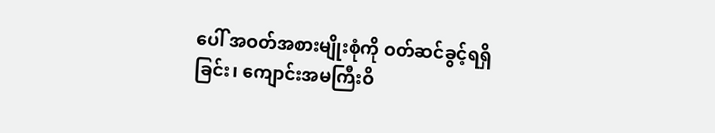ပေါ် အဝတ်အစားမျိုးစုံကို ဝတ်ဆင်ခွင့်ရရှိခြင်း၊ ကျောင်းအမကြီးဝိ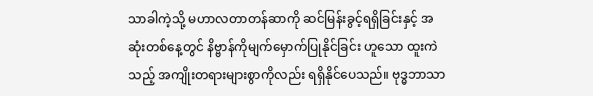သာခါကဲ့သို့ မဟာလတာတန်ဆာကို ဆင်မြန်းခွင့်ရရှိခြင်းနှင့် အဆုံးတစ်နေ့တွင် နိဗ္ဗာန်ကိုမျက်မှောက်ပြုနိုင်ခြင်း ဟူသော ထူးကဲသည့် အကျိုးတရားများစွာကိုလည်း ရရှိနိုင်ပေသည်။ ဗုဒ္ဓဘာသာ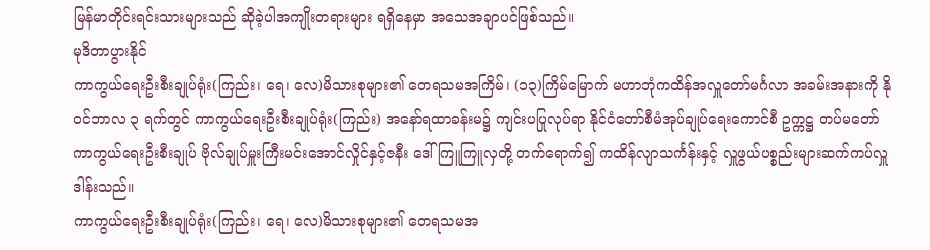မြန်မာတိုင်းရင်းသားများသည် ဆိုခဲ့ပါအကျိုးတရားများ ရရှိနေမှာ အသေအချာပင်ဖြစ်သည်။
မုဒိတာပွားနိုင်
ကာကွယ်ရေးဦးစီးချုပ်ရုံး(ကြည်း၊ ရေ၊ လေ)မိသားစုများ၏ တေရသမအကြိမ်၊ (၁၃)ကြိမ်မြောက် မဟာဘုံကထိန်အလှူတော်မင်္ဂလာ အခမ်းအနားကို နိုဝင်ဘာလ ၃ ရက်တွင် ကာကွယ်ရေးဦးစီးချုပ်ရုံး(ကြည်း) အနော်ရထာခန်းမ၌ ကျင်းပပြုလုပ်ရာ နိုင်ငံတော်စီမံအုပ်ချုပ်ရေးကောင်စီ ဥက္ကဋ္ဌ တပ်မတော်ကာကွယ်ရေးဦးစီးချုပ် ဗိုလ်ချုပ်မှူးကြီးမင်းအောင်လှိုင်နှင့်ဇနီး ဒေါ်ကြူကြူလှတို့ တက်ရောက်၍ ကထိန်လျာသင်္ကန်းနှင့် လှူဖွယ်ပစ္စည်းများဆက်ကပ်လှူဒါန်းသည်။
ကာကွယ်ရေးဦးစီးချုပ်ရုံး(ကြည်း၊ ရေ၊ လေ)မိသားစုများ၏ တေရသမအ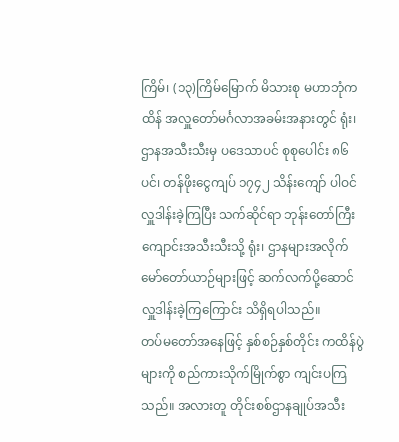ကြိမ်၊ (၁၃)ကြိမ်မြောက် မိသားစု မဟာဘုံကထိန် အလှူတော်မင်္ဂလာအခမ်းအနားတွင် ရုံး၊ ဌာနအသီးသီးမှ ပဒေသာပင် စုစုပေါင်း ၈၆ ပင်၊ တန်ဖိုးငွေကျပ် ၁၇၄၂ သိန်းကျော် ပါဝင်လှူဒါန်းခဲ့ကြပြီး သက်ဆိုင်ရာ ဘုန်းတော်ကြီးကျောင်းအသီးသီးသို့ ရုံး၊ ဌာနများအလိုက် မော်တော်ယာဉ်များဖြင့် ဆက်လက်ပို့ဆောင် လှူဒါန်းခဲ့ကြကြောင်း သိရှိရပါသည်။
တပ်မတော်အနေဖြင့် နှစ်စဉ်နှစ်တိုင်း ကထိန်ပွဲများကို စည်ကားသိုက်မြိုက်စွာ ကျင်းပကြသည်။ အလားတူ တိုင်းစစ်ဌာနချုပ်အသီး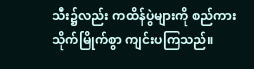သီး၌လည်း ကထိန်ပွဲများကို စည်ကားသိုက်မြိုက်စွာ ကျင်းပကြသည်။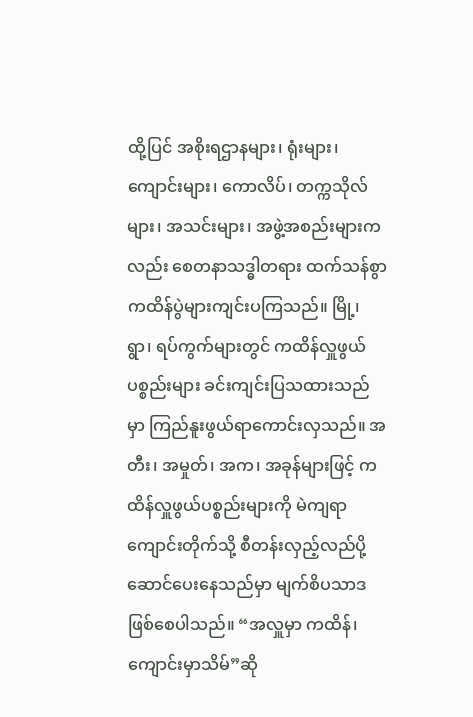ထို့ပြင် အစိုးရဌာနများ၊ ရုံးများ၊ ကျောင်းများ၊ ကောလိပ်၊ တက္ကသိုလ်များ၊ အသင်းများ၊ အဖွဲ့အစည်းများကလည်း စေတနာသဒ္ဓါတရား ထက်သန်စွာ ကထိန်ပွဲများကျင်းပကြသည်။ မြို့၊ ရွာ၊ ရပ်ကွက်များတွင် ကထိန်လှူဖွယ်ပစ္စည်းများ ခင်းကျင်းပြသထားသည်မှာ ကြည်နူးဖွယ်ရာကောင်းလှသည်။ အတီး၊ အမှုတ်၊ အက၊ အခုန်များဖြင့် ကထိန်လှူဖွယ်ပစ္စည်းများကို မဲကျရာကျောင်းတိုက်သို့ စီတန်းလှည့်လည်ပို့ဆောင်ပေးနေသည်မှာ မျက်စိပသာဒဖြစ်စေပါသည်။ “အလှူမှာ ကထိန်၊ ကျောင်းမှာသိမ်”ဆို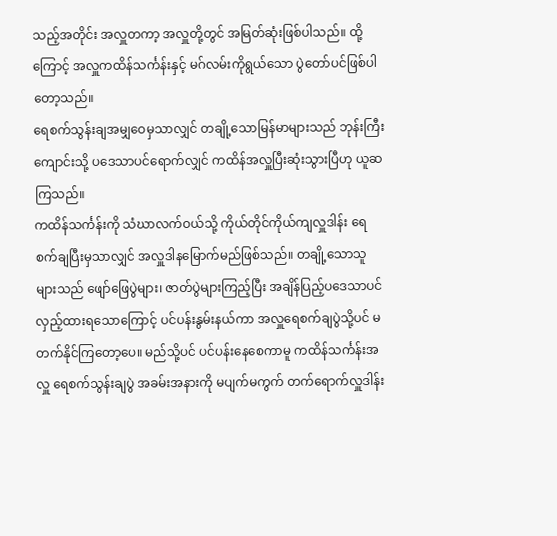သည့်အတိုင်း အလှူတကာ့ အလှူတို့တွင် အမြတ်ဆုံးဖြစ်ပါသည်။ ထို့ကြောင့် အလှူကထိန်သင်္ကန်းနှင့် မဂ်လမ်းကိုရွယ်သော ပွဲတော်ပင်ဖြစ်ပါ တော့သည်။
ရေစက်သွန်းချအမျှဝေမှသာလျှင် တချို့သောမြန်မာများသည် ဘုန်းကြီးကျောင်းသို့ ပဒေသာပင်ရောက်လျှင် ကထိန်အလှူပြီးဆုံးသွားပြီဟု ယူဆကြသည်။
ကထိန်သင်္ကန်းကို သံဃာလက်ဝယ်သို့ ကိုယ်တိုင်ကိုယ်ကျလှူဒါန်း ရေစက်ချပြီးမှသာလျှင် အလှူဒါနမြောက်မည်ဖြစ်သည်။ တချို့သောသူများသည် ဖျော်ဖြေပွဲများ၊ ဇာတ်ပွဲများကြည့်ပြီး အချိန်ပြည့်ပဒေသာပင် လှည့်ထားရသောကြောင့် ပင်ပန်းနွမ်းနယ်ကာ အလှူရေစက်ချပွဲသို့ပင် မတက်နိုင်ကြတော့ပေ။ မည်သို့ပင် ပင်ပန်းနေစေကာမူ ကထိန်သင်္ကန်းအလှူ ရေစက်သွန်းချပွဲ အခမ်းအနားကို မပျက်မကွက် တက်ရောက်လှူဒါန်း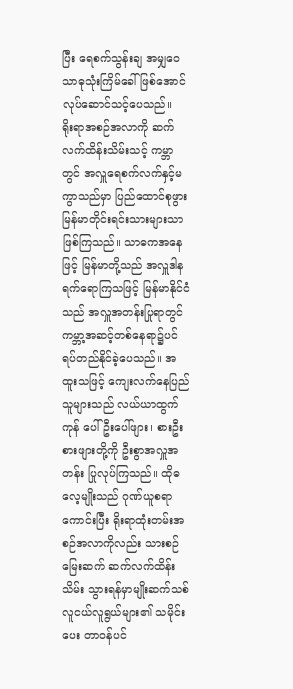ပြီး ရေစက်သွန်းချ အမျှဝေသာဓုသုံးကြိမ်ခေါ်ဖြစ်အောင် လုပ်ဆောင်သင့်ပေသည်။
ရိုးရာအစဉ်အလာကို ဆက်လက်ထိန်းသိမ်းသင့် ကမ္ဘာတွင် အလှူရေစက်လက်နှင့်မကွာသည်မှာ ပြည်ထောင်စုဖွား မြန်မာတိုင်းရင်းသားများသာ ဖြစ်ကြသည်။ သာဓကအနေဖြင့် မြန်မာတို့သည် အလှူဒါနရက်ရောကြသဖြင့် မြန်မာနိုင်ငံသည် အလှူအတန်းပြုရာတွင် ကမ္ဘာ့အဆင့်တစ်နေရာ၌ပင် ရပ်တည်နိုင်ခဲ့ပေသည်။ အထူးသဖြင့် ကျေးလက်နေပြည်သူများသည် လယ်ယာထွက်ကုန် ပေါ်ဦးပေါ်ဖျား၊ စားဦးစားဖျားတို့ကို ဦးစွာအလှူအတန်း ပြုလုပ်ကြသည်။ ထိုဓလေ့မျိုးသည် ဂုဏ်ယူစရာကောင်းပြီး ရိုးရာထုံးတမ်းအစဉ်အလာကိုလည်း သားစဉ်မြေးဆက် ဆက်လက်ထိန်းသိမ်း သွားရန်မှာမျိုးဆက်သစ် လူငယ်လူရွယ်များ၏ သမိုင်းပေး တာဝန်ပင်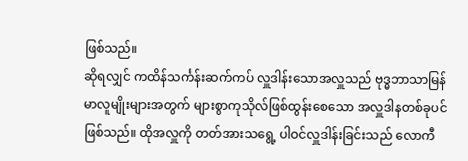ဖြစ်သည်။
ဆိုရလျှင် ကထိန်သင်္ကန်းဆက်ကပ် လှူဒါန်းသောအလှူသည် ဗုဒ္ဓဘာသာမြန်မာလူမျိုးများအတွက် များစွာကုသိုလ်ဖြစ်ထွန်းစေသော အလှူဒါနတစ်ခုပင်ဖြစ်သည်။ ထိုအလှူကို တတ်အားသရွေ့ ပါဝင်လှူဒါန်းခြင်းသည် လောကီ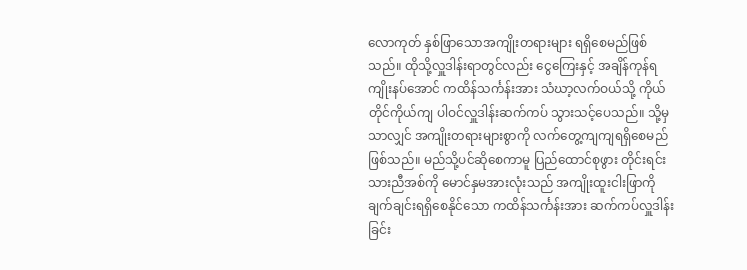လောကုတ် နှစ်ဖြာသောအကျိုးတရားများ ရရှိစေမည်ဖြစ်သည်။ ထိုသို့လှူဒါန်းရာတွင်လည်း ငွေကြေးနှင့် အချိန်ကုန်ရကျိုးနပ်အောင် ကထိန်သင်္ကန်းအား သံဃာ့လက်ဝယ်သို့ ကိုယ်တိုင်ကိုယ်ကျ ပါဝင်လှူဒါန်းဆက်ကပ် သွားသင့်ပေသည်။ သို့မှသာလျှင် အကျိုးတရားများစွာကို လက်တွေ့ကျကျရရှိစေမည်ဖြစ်သည်။ မည်သို့ပင်ဆိုစေကာမူ ပြည်ထောင်စုဖွား တိုင်းရင်းသားညီအစ်ကို မောင်နှမအားလုံးသည် အကျိုးထူးငါးဖြာကို ချက်ချင်းရရှိစေနိုင်သော ကထိန်သင်္ကန်းအား ဆက်ကပ်လှူဒါန်းခြင်း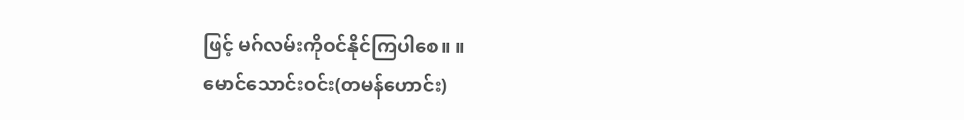ဖြင့် မဂ်လမ်းကိုဝင်နိုင်ကြပါစေ။ ။
မောင်သောင်းဝင်း(တမန်ဟောင်း)